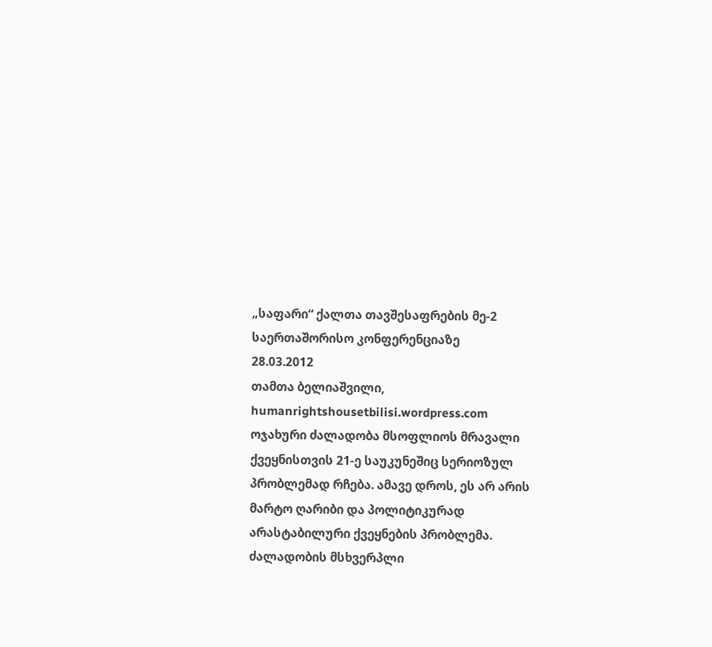„საფარი“ ქალთა თავშესაფრების მე-2 საერთაშორისო კონფერენციაზე
28.03.2012
თამთა ბელიაშვილი, humanrightshousetbilisi.wordpress.com
ოჯახური ძალადობა მსოფლიოს მრავალი ქვეყნისთვის 21-ე საუკუნეშიც სერიოზულ პრობლემად რჩება. ამავე დროს, ეს არ არის მარტო ღარიბი და პოლიტიკურად არასტაბილური ქვეყნების პრობლემა. ძალადობის მსხვერპლი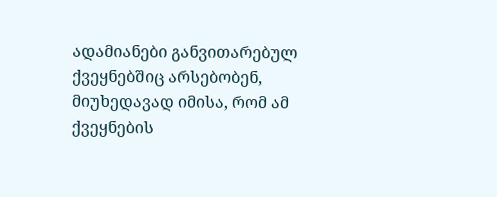ადამიანები განვითარებულ ქვეყნებშიც არსებობენ, მიუხედავად იმისა, რომ ამ ქვეყნების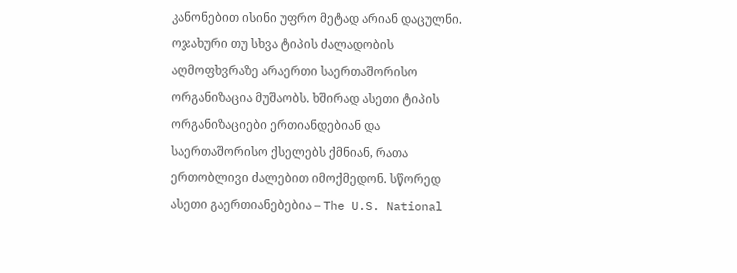კანონებით ისინი უფრო მეტად არიან დაცულნი.
ოჯახური თუ სხვა ტიპის ძალადობის აღმოფხვრაზე არაერთი საერთაშორისო ორგანიზაცია მუშაობს. ხშირად ასეთი ტიპის ორგანიზაციები ერთიანდებიან და საერთაშორისო ქსელებს ქმნიან, რათა ერთობლივი ძალებით იმოქმედონ. სწორედ ასეთი გაერთიანებებია – The U.S. National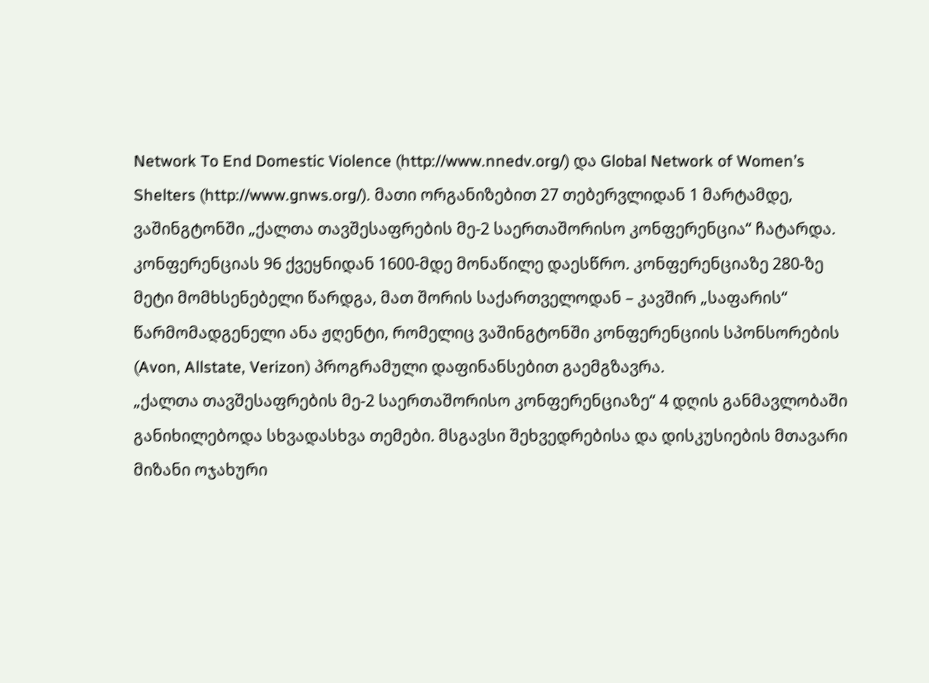Network To End Domestic Violence (http://www.nnedv.org/) და Global Network of Women’s Shelters (http://www.gnws.org/). მათი ორგანიზებით 27 თებერვლიდან 1 მარტამდე, ვაშინგტონში „ქალთა თავშესაფრების მე-2 საერთაშორისო კონფერენცია“ ჩატარდა. კონფერენციას 96 ქვეყნიდან 1600-მდე მონაწილე დაესწრო. კონფერენციაზე 280-ზე მეტი მომხსენებელი წარდგა, მათ შორის საქართველოდან – კავშირ „საფარის“ წარმომადგენელი ანა ჟღენტი, რომელიც ვაშინგტონში კონფერენციის სპონსორების (Avon, Allstate, Verizon) პროგრამული დაფინანსებით გაემგზავრა.
„ქალთა თავშესაფრების მე-2 საერთაშორისო კონფერენციაზე“ 4 დღის განმავლობაში განიხილებოდა სხვადასხვა თემები. მსგავსი შეხვედრებისა და დისკუსიების მთავარი მიზანი ოჯახური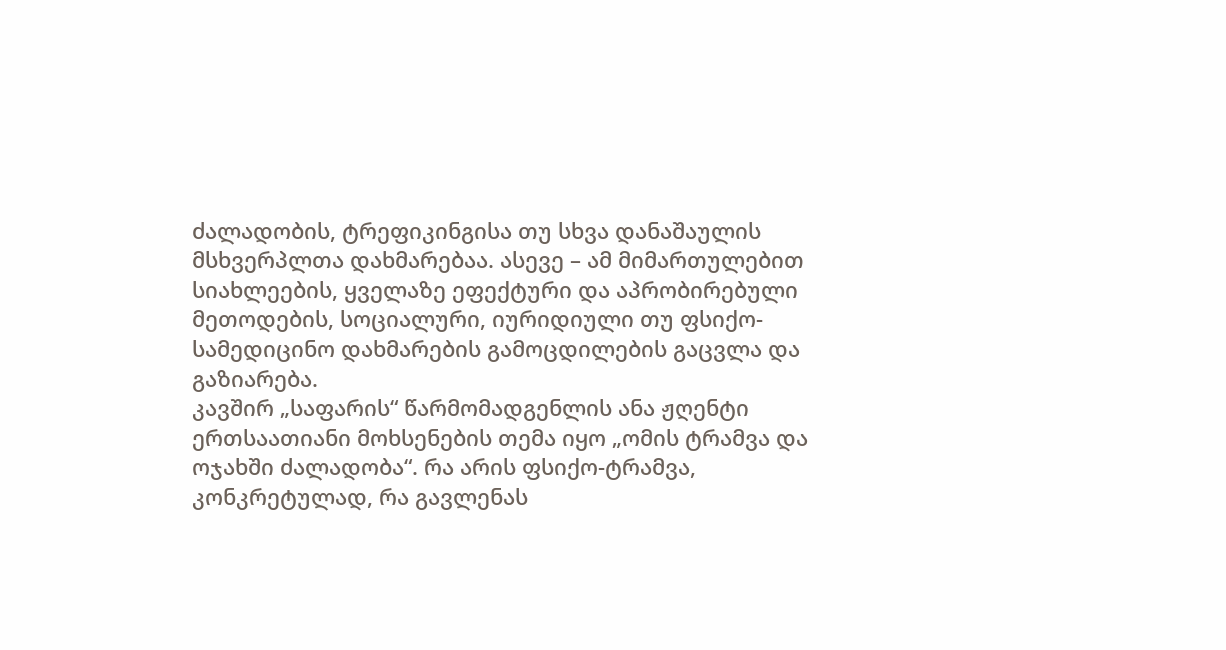ძალადობის, ტრეფიკინგისა თუ სხვა დანაშაულის მსხვერპლთა დახმარებაა. ასევე – ამ მიმართულებით სიახლეების, ყველაზე ეფექტური და აპრობირებული მეთოდების, სოციალური, იურიდიული თუ ფსიქო-სამედიცინო დახმარების გამოცდილების გაცვლა და გაზიარება.
კავშირ „საფარის“ წარმომადგენლის ანა ჟღენტი ერთსაათიანი მოხსენების თემა იყო „ომის ტრამვა და ოჯახში ძალადობა“. რა არის ფსიქო-ტრამვა, კონკრეტულად, რა გავლენას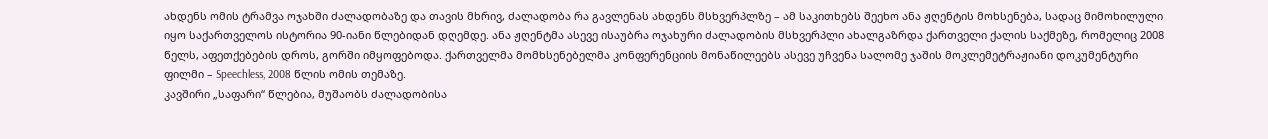ახდენს ომის ტრამვა ოჯახში ძალადობაზე და თავის მხრივ, ძალადობა რა გავლენას ახდენს მსხვერპლზე – ამ საკითხებს შეეხო ანა ჟღენტის მოხსენება, სადაც მიმოხილული იყო საქართველოს ისტორია 90-იანი წლებიდან დღემდე. ანა ჟღენტმა ასევე ისაუბრა ოჯახური ძალადობის მსხვერპლი ახალგაზრდა ქართველი ქალის საქმეზე, რომელიც 2008 წელს, აფეთქებების დროს, გორში იმყოფებოდა. ქართველმა მომხსენებელმა კონფერენციის მონაწილეებს ასევე უჩვენა სალომე ჯაშის მოკლემეტრაჟიანი დოკუმენტური ფილმი – Speechless, 2008 წლის ომის თემაზე.
კავშირი „საფარი“ წლებია, მუშაობს ძალადობისა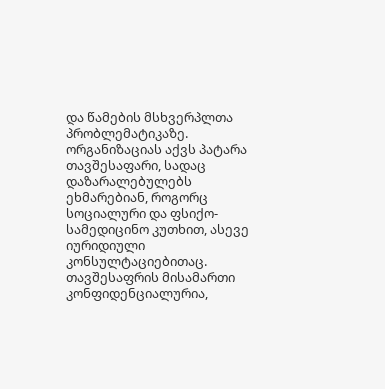და წამების მსხვერპლთა პრობლემატიკაზე. ორგანიზაციას აქვს პატარა თავშესაფარი, სადაც დაზარალებულებს ეხმარებიან, როგორც სოციალური და ფსიქო-სამედიცინო კუთხით, ასევე იურიდიული კონსულტაციებითაც. თავშესაფრის მისამართი კონფიდენციალურია,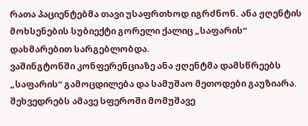რათა პაციენტებმა თავი უსაფრთხოდ იგრძნონ. ანა ჟღენტის მოხსენების სუბიექტი გორელი ქალიც „საფარის“ დახმარებით სარგებლობდა.
ვაშინგტონში კონფერენციაზე ანა ჟღენტმა დამსწრეებს „საფარის“ გამოცდილება და სამუშაო მეთოდები გაუზიარა. შეხვედრებს ამავე სფეროში მომუშავე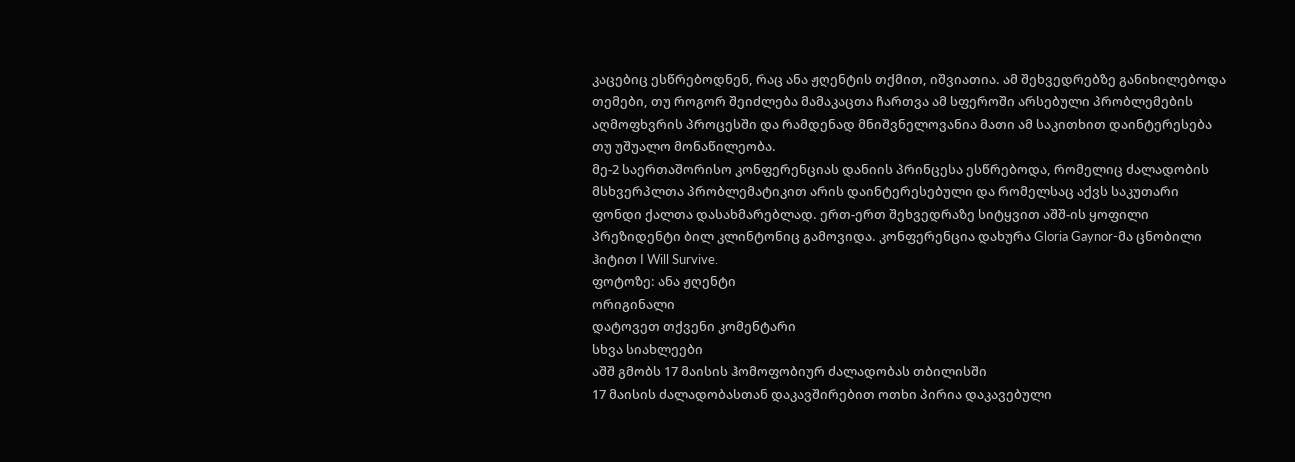კაცებიც ესწრებოდნენ, რაც ანა ჟღენტის თქმით, იშვიათია. ამ შეხვედრებზე განიხილებოდა თემები, თუ როგორ შეიძლება მამაკაცთა ჩართვა ამ სფეროში არსებული პრობლემების აღმოფხვრის პროცესში და რამდენად მნიშვნელოვანია მათი ამ საკითხით დაინტერესება თუ უშუალო მონაწილეობა.
მე-2 საერთაშორისო კონფერენციას დანიის პრინცესა ესწრებოდა, რომელიც ძალადობის მსხვერპლთა პრობლემატიკით არის დაინტერესებული და რომელსაც აქვს საკუთარი ფონდი ქალთა დასახმარებლად. ერთ-ერთ შეხვედრაზე სიტყვით აშშ-ის ყოფილი პრეზიდენტი ბილ კლინტონიც გამოვიდა. კონფერენცია დახურა Gloria Gaynor-მა ცნობილი ჰიტით I Will Survive.
ფოტოზე: ანა ჟღენტი
ორიგინალი
დატოვეთ თქვენი კომენტარი
სხვა სიახლეები
აშშ გმობს 17 მაისის ჰომოფობიურ ძალადობას თბილისში
17 მაისის ძალადობასთან დაკავშირებით ოთხი პირია დაკავებული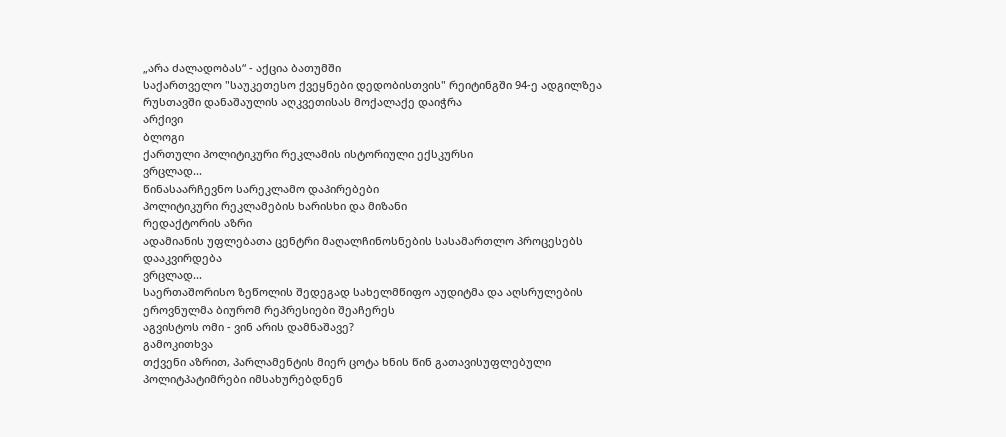„არა ძალადობას“ - აქცია ბათუმში
საქართველო "საუკეთესო ქვეყნები დედობისთვის" რეიტინგში 94-ე ადგილზეა
რუსთავში დანაშაულის აღკვეთისას მოქალაქე დაიჭრა
არქივი
ბლოგი
ქართული პოლიტიკური რეკლამის ისტორიული ექსკურსი
ვრცლად...
წინასაარჩევნო სარეკლამო დაპირებები
პოლიტიკური რეკლამების ხარისხი და მიზანი
რედაქტორის აზრი
ადამიანის უფლებათა ცენტრი მაღალჩინოსნების სასამართლო პროცესებს დააკვირდება
ვრცლად...
საერთაშორისო ზეწოლის შედეგად სახელმწიფო აუდიტმა და აღსრულების ეროვნულმა ბიურომ რეპრესიები შეაჩერეს
აგვისტოს ომი - ვინ არის დამნაშავე?
გამოკითხვა
თქვენი აზრით, პარლამენტის მიერ ცოტა ხნის წინ გათავისუფლებული პოლიტპატიმრები იმსახურებდნენ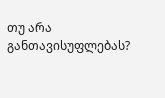თუ არა განთავისუფლებას?